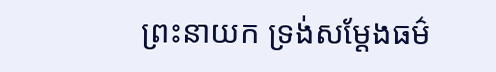ព្រះនាយក ទ្រង់សម្តែងធម៌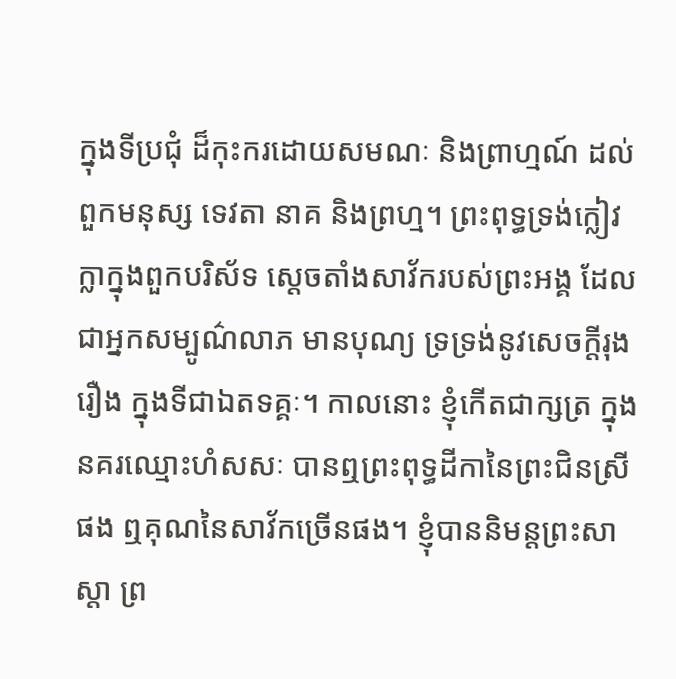ក្នុងទីប្រជុំ ដ៏កុះករដោយសមណៈ និងព្រាហ្មណ៍ ដល់ពួកមនុស្ស ទេវតា នាគ និងព្រហ្ម។ ព្រះពុទ្ធទ្រង់ក្លៀវក្លាក្នុងពួកបរិស័ទ ស្តេចតាំងសាវ័ករបស់ព្រះអង្គ ដែលជាអ្នកសម្បូណ៌លាភ មានបុណ្យ ទ្រទ្រង់នូវសេចក្តីរុងរឿង ក្នុងទីជាឯតទគ្គៈ។ កាលនោះ ខ្ញុំកើតជាក្សត្រ ក្នុងនគរឈ្មោះហំសសៈ បានឮព្រះពុទ្ធដីកានៃព្រះជិនស្រីផង ឮគុណនៃសាវ័កច្រើនផង។ ខ្ញុំបាននិមន្តព្រះសាស្តា ព្រ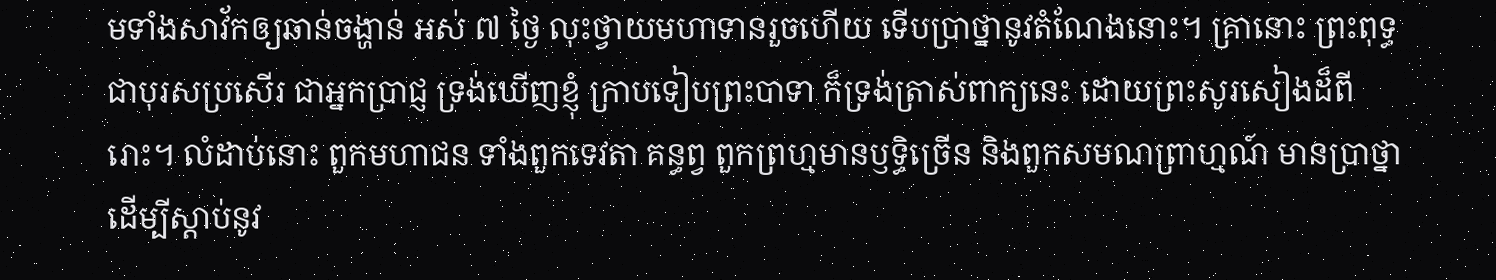មទាំងសាវ័កឲ្យឆាន់ចង្ហាន់ អស់ ៧ ថ្ងៃ លុះថ្វាយមហាទានរួចហើយ ទើបប្រាថ្នានូវតំណែងនោះ។ គ្រានោះ ព្រះពុទ្ធជាបុរសប្រសើរ ជាអ្នកប្រាជ្ញ ទ្រង់ឃើញខ្ញុំ ក្រាបទៀបព្រះបាទា ក៏ទ្រង់ត្រាស់ពាក្យនេះ ដោយព្រះសូរសៀងដ៏ពីរោះ។ លំដាប់នោះ ពួកមហាជន ទាំងពួកទេវតា គន្ធព្វ ពួកព្រហ្មមានឫទ្ធិច្រើន និងពួកសមណព្រាហ្មណ៍ មានប្រាថ្នាដើម្បីស្តាប់នូវ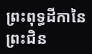ព្រះពុទ្ធដីកានៃព្រះជិន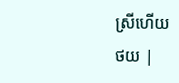ស្រីហើយ
ថយ |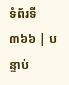ទំព័រទី ៣៦៦ | បន្ទាប់